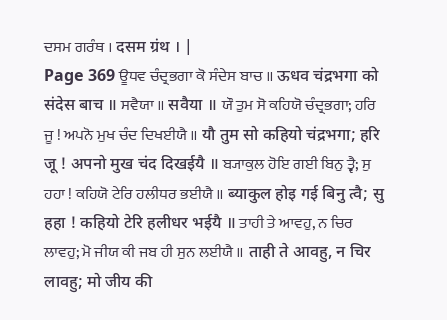ਦਸਮ ਗਰੰਥ । दसम ग्रंथ । |
Page 369 ਊਧਵ ਚੰਦ੍ਰਭਗਾ ਕੋ ਸੰਦੇਸ ਬਾਚ ॥ ऊधव चंद्रभगा को संदेस बाच ॥ ਸਵੈਯਾ ॥ सवैया ॥ ਯੌ ਤੁਮ ਸੋ ਕਹਿਯੋ ਚੰਦ੍ਰਭਗਾ; ਹਰਿ ਜੂ ! ਅਪਨੋ ਮੁਖ ਚੰਦ ਦਿਖਈਯੈ ॥ यौ तुम सो कहियो चंद्रभगा; हरि जू ! अपनो मुख चंद दिखईयै ॥ ਬ੍ਯਾਕੁਲ ਹੋਇ ਗਈ ਬਿਨੁ ਤ੍ਵੈ; ਸੁ ਹਹਾ ! ਕਹਿਯੋ ਟੇਰਿ ਹਲੀਧਰ ਭਈਯੈ ॥ ब्याकुल होइ गई बिनु त्वै; सु हहा ! कहियो टेरि हलीधर भईयै ॥ ਤਾਹੀ ਤੇ ਆਵਹੁ, ਨ ਚਿਰ ਲਾਵਹੁ; ਮੋ ਜੀਯ ਕੀ ਜਬ ਹੀ ਸੁਨ ਲਈਯੈ ॥ ताही ते आवहु, न चिर लावहु; मो जीय की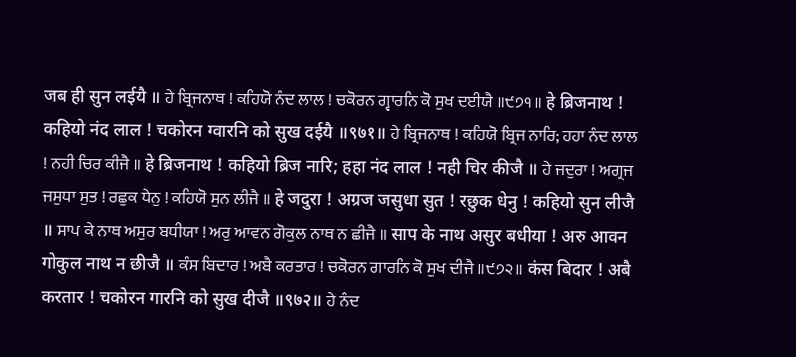जब ही सुन लईयै ॥ ਹੇ ਬ੍ਰਿਜਨਾਥ ! ਕਹਿਯੋ ਨੰਦ ਲਾਲ ! ਚਕੋਰਨ ਗ੍ਵਾਰਨਿ ਕੋ ਸੁਖ ਦਈਯੈ ॥੯੭੧॥ हे ब्रिजनाथ ! कहियो नंद लाल ! चकोरन ग्वारनि को सुख दईयै ॥९७१॥ ਹੇ ਬ੍ਰਿਜਨਾਥ ! ਕਹਿਯੋ ਬ੍ਰਿਜ ਨਾਰਿ; ਹਹਾ ਨੰਦ ਲਾਲ ! ਨਹੀ ਚਿਰ ਕੀਜੈ ॥ हे ब्रिजनाथ ! कहियो ब्रिज नारि; हहा नंद लाल ! नही चिर कीजै ॥ ਹੇ ਜਦੁਰਾ ! ਅਗ੍ਰਜ ਜਸੁਧਾ ਸੁਤ ! ਰਛੁਕ ਧੇਨੁ ! ਕਹਿਯੋ ਸੁਨ ਲੀਜੈ ॥ हे जदुरा ! अग्रज जसुधा सुत ! रछुक धेनु ! कहियो सुन लीजै ॥ ਸਾਪ ਕੇ ਨਾਥ ਅਸੁਰ ਬਧੀਯਾ ! ਅਰੁ ਆਵਨ ਗੋਕੁਲ ਨਾਥ ਨ ਛੀਜੈ ॥ साप के नाथ असुर बधीया ! अरु आवन गोकुल नाथ न छीजै ॥ ਕੰਸ ਬਿਦਾਰ ! ਅਬੈ ਕਰਤਾਰ ! ਚਕੋਰਨ ਗਾਰਨਿ ਕੋ ਸੁਖ ਦੀਜੈ ॥੯੭੨॥ कंस बिदार ! अबै करतार ! चकोरन गारनि को सुख दीजै ॥९७२॥ ਹੇ ਨੰਦ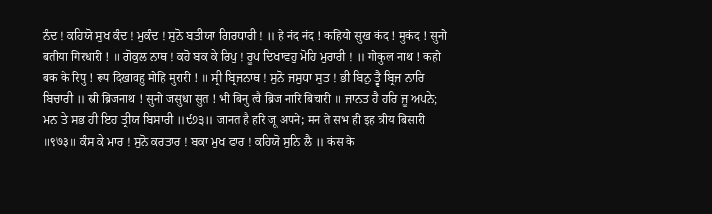ਨੰਦ ! ਕਹਿਯੋ ਸੁਖ ਕੰਦ ! ਮੁਕੰਦ ! ਸੁਨੋ ਬਤੀਯਾ ਗਿਰਧਾਰੀ ! ॥ हे नंद नंद ! कहियो सुख कंद ! मुकंद ! सुनो बतीया गिरधारी ! ॥ ਗੋਕੁਲ ਨਾਥ ! ਕਹੋ ਬਕ ਕੇ ਰਿਪੁ ! ਰੂਪ ਦਿਖਾਵਹੁ ਮੋਹਿ ਮੁਰਾਰੀ ! ॥ गोकुल नाथ ! कहो बक के रिपु ! रूप दिखावहु मोहि मुरारी ! ॥ ਸ੍ਰੀ ਬ੍ਰਿਜਨਾਥ ! ਸੁਨੋ ਜਸੁਧਾ ਸੁਤ ! ਭੀ ਬਿਨੁ ਤ੍ਵੈ ਬ੍ਰਿਜ ਨਾਰਿ ਬਿਚਾਰੀ ॥ स्री ब्रिजनाथ ! सुनो जसुधा सुत ! भी बिनु त्वै ब्रिज नारि बिचारी ॥ ਜਾਨਤ ਹੈ ਹਰਿ ਜੂ ਅਪਨੇ; ਮਨ ਤੇ ਸਭ ਹੀ ਇਹ ਤ੍ਰੀਯ ਬਿਸਾਰੀ ॥੯੭੩॥ जानत है हरि जू अपने; मन ते सभ ही इह त्रीय बिसारी ॥९७३॥ ਕੰਸ ਕੇ ਮਾਰ ! ਸੁਨੋ ਕਰਤਾਰ ! ਬਕਾ ਮੁਖ ਫਾਰ ! ਕਹਿਯੋ ਸੁਨਿ ਲੈ ॥ कंस के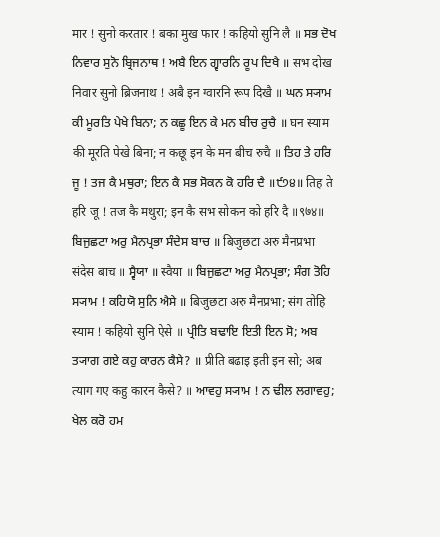मार ! सुनो करतार ! बका मुख फार ! कहियो सुनि लै ॥ ਸਭ ਦੋਖ ਨਿਵਾਰ ਸੁਨੋ ਬ੍ਰਿਜਨਾਥ ! ਅਬੈ ਇਨ ਗ੍ਵਾਰਨਿ ਰੂਪ ਦਿਖੈ ॥ सभ दोख निवार सुनो ब्रिजनाथ ! अबै इन ग्वारनि रूप दिखै ॥ ਘਨ ਸ੍ਯਾਮ ਕੀ ਮੂਰਤਿ ਪੇਖੇ ਬਿਨਾ; ਨ ਕਛੂ ਇਨ ਕੇ ਮਨ ਬੀਚ ਰੁਚੈ ॥ घन स्याम की मूरति पेखे बिना; न कछू इन के मन बीच रुचै ॥ ਤਿਹ ਤੇ ਹਰਿ ਜੂ ! ਤਜ ਕੈ ਮਥੁਰਾ; ਇਨ ਕੈ ਸਭ ਸੋਕਨ ਕੋ ਹਰਿ ਦੈ ॥੯੭੪॥ तिह ते हरि जू ! तज कै मथुरा; इन कै सभ सोकन को हरि दै ॥९७४॥ ਬਿਜੁਛਟਾ ਅਰੁ ਮੈਨਪ੍ਰਭਾ ਸੰਦੇਸ ਬਾਚ ॥ बिजुछटा अरु मैनप्रभा संदेस बाच ॥ ਸ੍ਵੈਯਾ ॥ स्वैया ॥ ਬਿਜੁਛਟਾ ਅਰੁ ਮੈਨਪ੍ਰਭਾ; ਸੰਗ ਤੋਹਿ ਸ੍ਯਾਮ ! ਕਹਿਯੋ ਸੁਨਿ ਐਸੇ ॥ बिजुछटा अरु मैनप्रभा; संग तोहि स्याम ! कहियो सुनि ऐसे ॥ ਪ੍ਰੀਤਿ ਬਢਾਇ ਇਤੀ ਇਨ ਸੋ; ਅਬ ਤ੍ਯਾਗ ਗਏ ਕਹੁ ਕਾਰਨ ਕੈਸੇ? ॥ प्रीति बढाइ इती इन सो; अब त्याग गए कहु कारन कैसे? ॥ ਆਵਹੁ ਸ੍ਯਾਮ ! ਨ ਢੀਲ ਲਗਾਵਹੁ; ਖੇਲ ਕਰੋ ਹਮ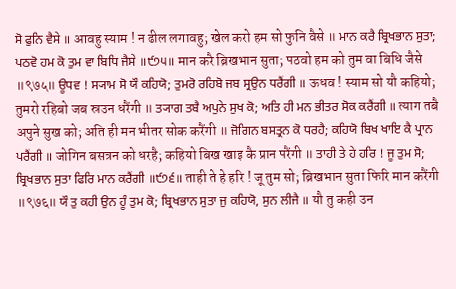ਸੋ ਫੁਨਿ ਵੈਸੇ ॥ आवहु स्याम ! न ढील लगावहु; खेल करो हम सो फुनि वैसे ॥ ਮਾਨ ਕਰੈ ਬ੍ਰਿਖਭਾਨ ਸੁਤਾ; ਪਠਵੋ ਹਮ ਕੋ ਤੁਮ ਵਾ ਬਿਧਿ ਜੈਸੇ ॥੯੭੫॥ मान करै ब्रिखभान सुता; पठवो हम को तुम वा बिधि जैसे ॥९७५॥ ਊਧਵ ! ਸ੍ਯਾਮ ਸੋ ਯੌ ਕਹਿਯੋ; ਤੁਮਰੋ ਰਹਿਬੋ ਜਬ ਸ੍ਰਉਨ ਧਰੈਂਗੀ ॥ ऊधव ! स्याम सो यौ कहियो; तुमरो रहिबो जब स्रउन धरैंगी ॥ ਤ੍ਯਾਗ ਤਬੈ ਅਪੁਨੇ ਸੁਖ ਕੋ; ਅਤਿ ਹੀ ਮਨ ਭੀਤਰ ਸੋਕ ਕਰੈਂਗੀ ॥ त्याग तबै अपुने सुख को; अति ही मन भीतर सोक करैंगी ॥ ਜੋਗਿਨ ਬਸਤ੍ਰਨ ਕੋ ਧਰਹੈ; ਕਹਿਯੋ ਬਿਖ ਖਾਇ ਕੈ ਪ੍ਰਾਨ ਪਰੈਂਗੀ ॥ जोगिन बसत्रन को धरहै; कहियो बिख खाइ कै प्रान परैंगी ॥ ਤਾਹੀ ਤੇ ਹੇ ਹਰਿ ! ਜੂ ਤੁਮ ਸੋ; ਬ੍ਰਿਖਭਾਨ ਸੁਤਾ ਫਿਰਿ ਮਾਨ ਕਰੈਂਗੀ ॥੯੭੬॥ ताही ते हे हरि ! जू तुम सो; ब्रिखभान सुता फिरि मान करैंगी ॥९७६॥ ਯੌ ਤੁ ਕਹੀ ਉਨ ਹੂੰ ਤੁਮ ਕੋ; ਬ੍ਰਿਖਭਾਨ ਸੁਤਾ ਜੁ ਕਹਿਯੋ, ਸੁਨ ਲੀਜੈ ॥ यौ तु कही उन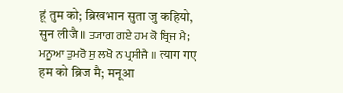हूं तुम को; ब्रिखभान सुता जु कहियो, सुन लीजै ॥ ਤ੍ਯਾਗ ਗਏ ਹਮ ਕੋ ਬ੍ਰਿਜ ਮੈ; ਮਨੂਆ ਤੁਮਰੋ ਸੁ ਲਖੋ ਨ ਪ੍ਰਸੀਜੈ ॥ त्याग गए हम को ब्रिज मै; मनूआ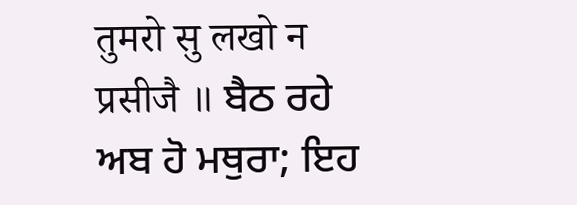तुमरो सु लखो न प्रसीजै ॥ ਬੈਠ ਰਹੇ ਅਬ ਹੋ ਮਥੁਰਾ; ਇਹ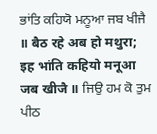ਭਾਂਤਿ ਕਹਿਯੋ ਮਨੂਆ ਜਬ ਖੀਜੈ ॥ बैठ रहे अब हो मथुरा; इह भांति कहियो मनूआ जब खीजै ॥ ਜਿਉ ਹਮ ਕੋ ਤੁਮ ਪੀਠ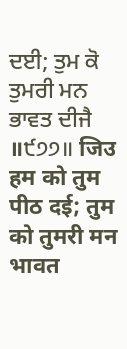ਦਈ; ਤੁਮ ਕੋ ਤੁਮਰੀ ਮਨ ਭਾਵਤ ਦੀਜੈ ॥੯੭੭॥ जिउ हम को तुम पीठ दई; तुम को तुमरी मन भावत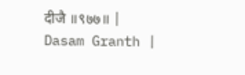दीजै ॥९७७॥ |
Dasam Granth |